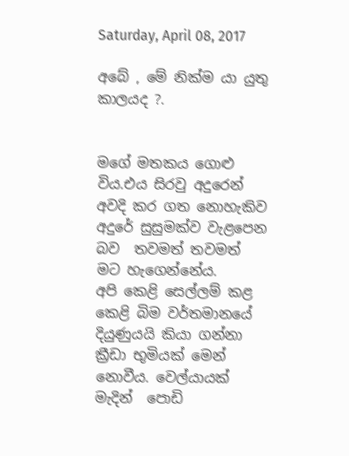Saturday, April 08, 2017

අබේ , මේ නික්ම යා යුතු කාලයද ?.


මගේ මතකය ගොළු විය.එය සිරවු අදුරෙන් අවදි කර ගත නොහැකිව අදුරේ සුසුමක්ව වැළපෙන බව  තවමත් තවමත් මට හැගෙන්නේය.
අපි කෙළි සෙල්ලම් කළ කෙළි බිම වර්තමානයේ දියුණුයයි කියා ගන්නා ක්‍රීඩා භුමියක් මෙන් නොවීය. වෙල්යායක් මැදින්  පොඩි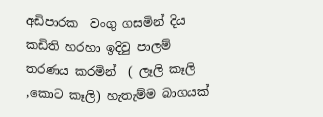අඩිපාරක  වංගු ගසමින් දිය කඩිති හරහා ඉදිවු පාලම් තරණය කරමින්  ( ලෑලි කෑලි ,කොට කෑලි) හැතැම්ම බාගයක්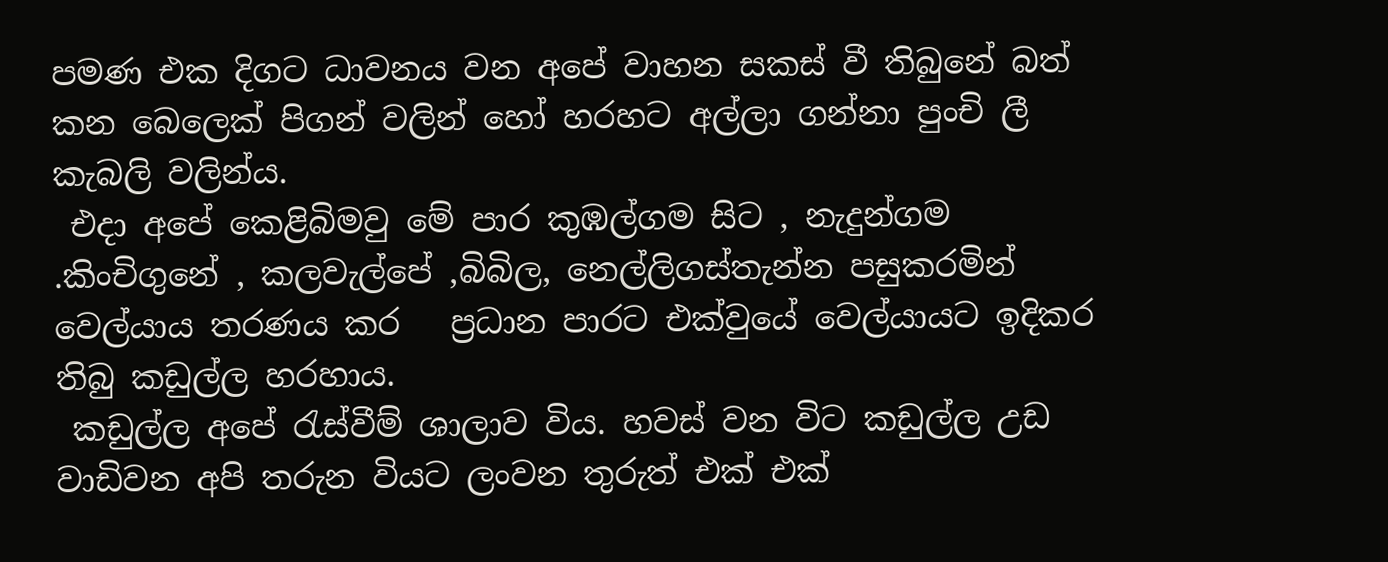පමණ එක දිගට ධාවනය වන අපේ වාහන සකස් වී තිබුනේ බත් කන බෙලෙක් පිගන් වලින් හෝ හරහට අල්ලා ගන්නා පුංචි ලී කැබලි වලින්ය.
 එදා අපේ කෙළිබිමවු මේ පාර කුඹල්ගම සිට , නැදුන්ගම .කිංචිගුනේ , කලවැල්පේ ,බිබිල, නෙල්ලිගස්තැන්න පසුකරමින්  වෙල්යාය තරණය කර   ප්‍රධාන පාරට එක්වුයේ වෙල්යායට ඉදිකර තිබු කඩුල්ල හරහාය.
 කඩුල්ල අපේ රැස්වීම් ශාලාව විය. හවස් වන විට කඩුල්ල උඩ වාඩිවන අපි තරුන වියට ලංවන තුරුත් එක් එක්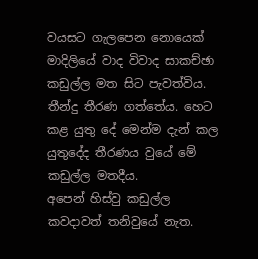වයසට ගැලපෙන නොයෙක් මාදිලියේ වාද විවාද සාකච්ඡා කඩුල්ල මත සිට පැවත්විය. තීන්දු තීරණ ගත්තේය. හෙට කළ යුතු දේ මෙන්ම දැන් කල යුතුදේද තීරණය වුයේ මේ කඩුල්ල මතදීය.
අපෙන් හිස්වු කඩුල්ල කවදාවත් තනිවුයේ නැත.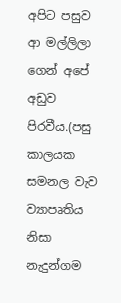අපිට පසුව ආ මල්ලිලා ගෙන් අපේ අඩුව පිරවීය.(පසු කාලයක සමනල වැව ව්‍යාපෘතිය නිසා නැදුන්ගම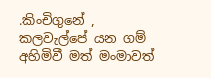.කිංචිගුනේ , කලවැල්පේ යන ගම් අහිමිවී මත් මංමාවත්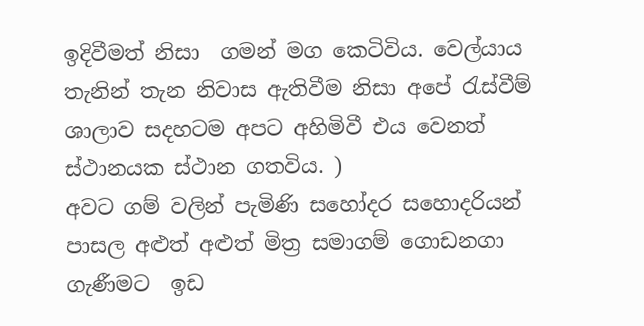ඉදිවීමත් නිසා  ගමන් මග කෙටිවිය. වෙල්යාය තැනින් තැන නිවාස ඇතිවීම නිසා අපේ රැස්වීම් ශාලාව සදහටම අපට අහිමිවී එය වෙනත් ස්ථානයක ස්ථාන ගතවිය. )
අවට ගම් වලින් පැමිණි සහෝදර සහොදරියන් පාසල අළුත් අළුත් මිත්‍ර සමාගම් ගොඩනගා ගැණීමට  ඉඩ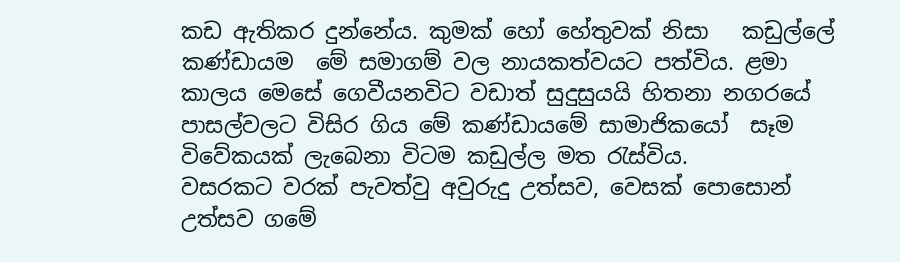කඩ ඇතිකර දුන්නේය. කුමක් හෝ හේතුවක් නිසා   කඩුල්ලේ කණ්ඩායම  මේ සමාගම් වල නායකත්වයට පත්විය. ළමා කාලය මෙසේ ගෙවීයනවිට වඩාත් සුදුසුයයි හිතනා නගරයේ පාසල්වලට විසිර ගිය මේ කණ්ඩායමේ සාමාජිකයෝ  සෑම විවේකයක් ලැබෙනා විටම කඩුල්ල මත රැස්විය.
වසරකට වරක් පැවත්වු අවුරුදු උත්සව, වෙසක් පොසොන් උත්සව ගමේ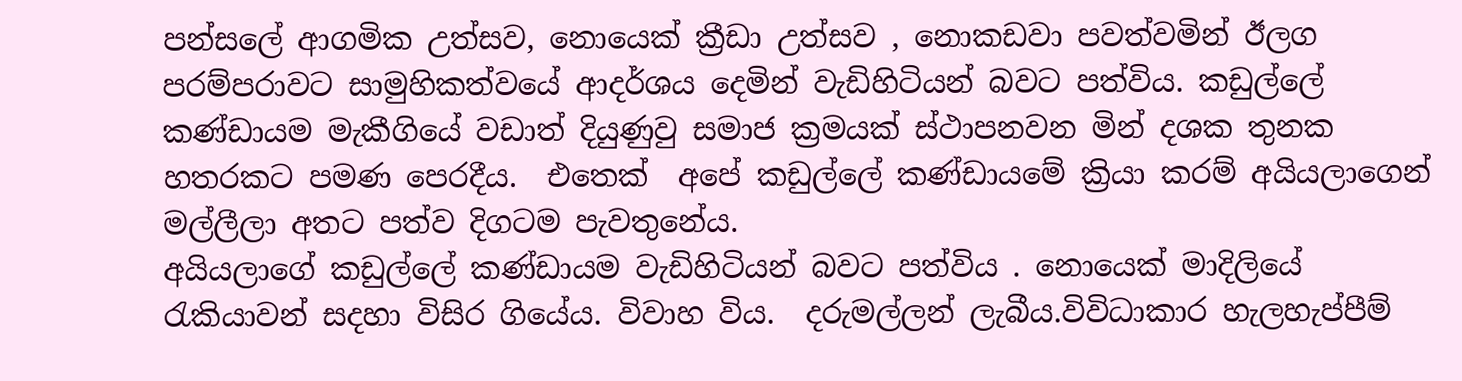පන්සලේ ආගමික උත්සව, නොයෙක් ක්‍රීඩා උත්සව , නොකඩවා පවත්වමින් ඊලග පරම්පරාවට සාමුහිකත්වයේ ආදර්ශය දෙමින් වැඩිහිටියන් බවට පත්විය. කඩුල්ලේ කණ්ඩායම මැකීගියේ වඩාත් දියුණුවු සමාජ ක්‍රමයක් ස්ථාපනවන මින් දශක තුනක හතරකට පමණ පෙරදීය.  එතෙක්  අපේ කඩුල්ලේ කණ්ඩායමේ ක්‍රියා කරම් අයියලාගෙන්  මල්ලීලා අතට පත්ව දිගටම පැවතුනේය.
අයියලාගේ කඩුල්ලේ කණ්ඩායම වැඩිහිටියන් බවට පත්විය . නොයෙක් මාදිලියේ රැකියාවන් සදහා විසිර ගියේය. විවාහ විය.  දරුමල්ලන් ලැබීය.විවිධාකාර හැලහැප්පීම්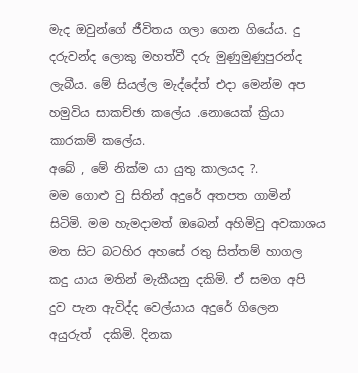මැද ඔවුන්ගේ ජීවිතය ගලා ගෙන ගියේය. දු දරුවන්ද ලොකු මහත්වී දරු මුණුමුණුපුරන්ද ලැබීය. මේ සියල්ල මැද්දේත් එදා මෙන්ම අප හමුවිය සාකච්ඡා කලේය .නොයෙක් ක්‍රියා කාරකම් කලේය.
අබේ , මේ නික්ම යා යුතු කාලයද ?.
මම ගොළු වු සිතින් අදුරේ අතපත ගාමින් සිටිමි. මම හැමදාමත් ඔබෙන් අහිමිවු අවකාශය මත සිට බටහිර අහසේ රතු සිත්තම් හාගල කදු යාය මතින් මැකීයනු දකිමි. ඒ සමග අපි  දුව පැන ඇවිද්ද වෙල්යාය අදුරේ ගිලෙන අයුරුත්  දකිමි. දිනක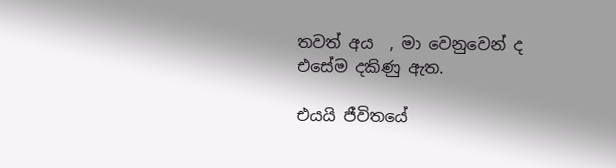තවත් අය  , මා වෙනුවෙන් ද එසේම දකිණු ඇත.

එයයි ජීවිතයේ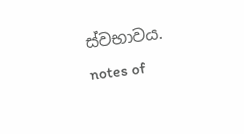ස්වභාවය.
notes of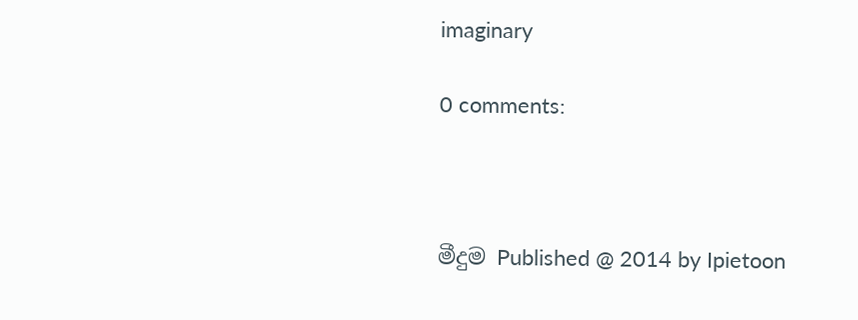imaginary

0 comments:



මීදුම Published @ 2014 by Ipietoon